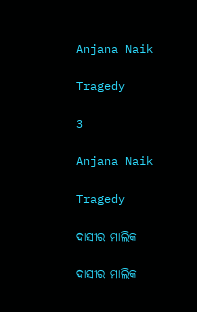Anjana Naik

Tragedy

3

Anjana Naik

Tragedy

ଦାସୀର ମାଲିକ

ଦାସୀର ମାଲିକ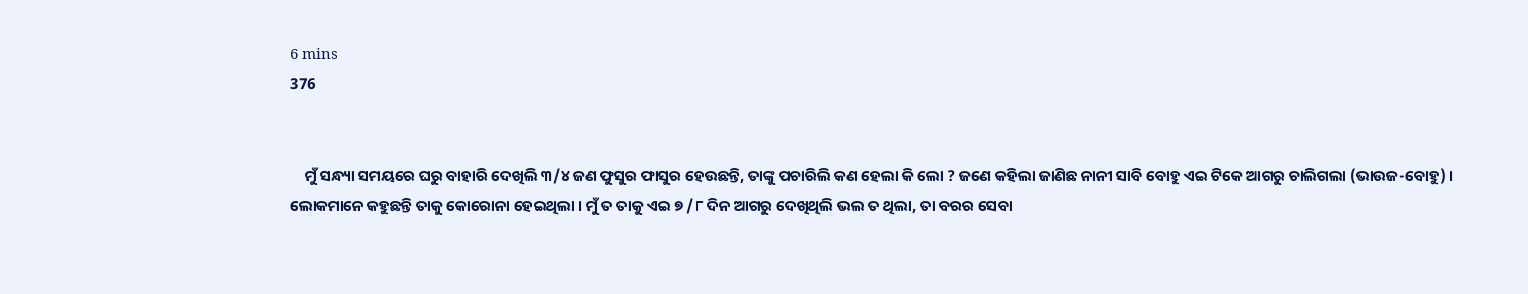6 mins
376


    ମୁଁ ସନ୍ଧ୍ୟା ସମୟରେ ଘରୁ ବାହାରି ଦେଖିଲି ୩/୪ ଜଣ ଫୁସୁର ଫାସୁର ହେଉଛନ୍ତି, ତାଙ୍କୁ ପଚାରିଲି କଣ ହେଲା କି ଲୋ ? ଜଣେ କହିଲା ଜାଣିଛ ନାନୀ ସାବି ବୋହୁ ଏଇ ଟିକେ ଆଗରୁ ଚାଲିଗଲା (ଭାଉଜ-ବୋହୁ) । ଲୋକମାନେ କହୁଛନ୍ତି ତାକୁ କୋରୋନା ହେଇଥିଲା । ମୁଁ ତ ତାକୁ ଏଇ ୭ /୮ ଦିନ ଆଗରୁ ଦେଖିଥିଲି ଭଲ ତ ଥିଲା, ତା ବରର ସେବା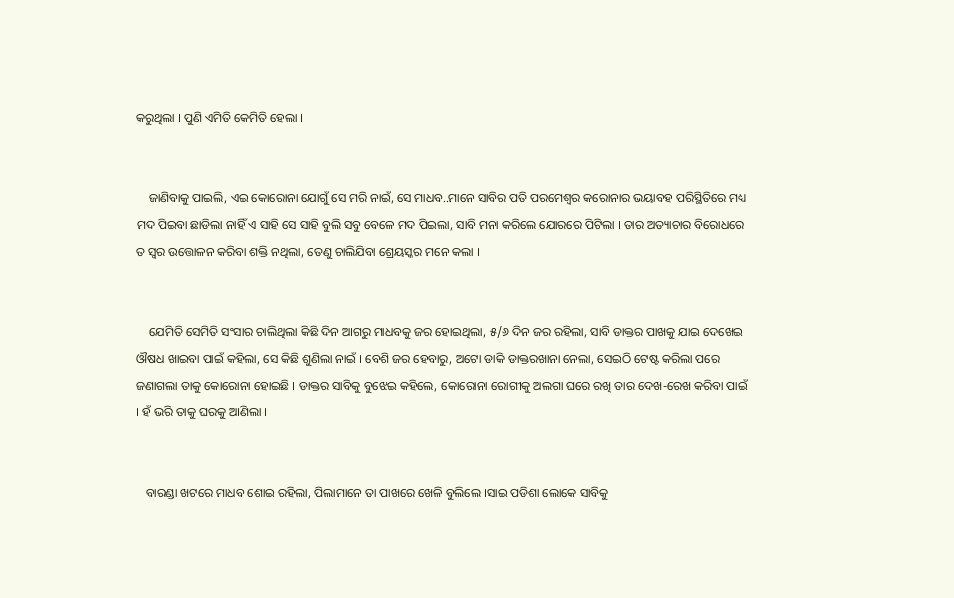କରୁଥିଲା । ପୁଣି ଏମିତି କେମିତି ହେଲା ।


    ଜାଣିବାକୁ ପାଇଲି, ଏଇ କୋରୋନା ଯୋଗୁଁ ସେ ମରି ନାଇଁ, ସେ ମାଧବ..ମାନେ ସାବିର ପତି ପରମେଶ୍ବର କରୋନାର ଭୟାବହ ପରିସ୍ଥିତିରେ ମଧ୍ୟ ମଦ ପିଇବା ଛାଡିଲା ନାହିଁ ଏ ସାହି ସେ ସାହି ବୁଲି ସବୁ ବେଳେ ମଦ ପିଇଲା, ସାବି ମନା କରିଲେ ଯୋରରେ ପିଟିଲା । ତାର ଅତ୍ୟାଚାର ବିରୋଧରେ ତ ସ୍ୱର ଉତ୍ତୋଳନ କରିବା ଶକ୍ତି ନଥିଲା, ତେଣୁ ଚାଲିଯିବା ଶ୍ରେୟସ୍କର ମନେ କଲା ।


    ଯେମିତି ସେମିତି ସଂସାର ଚାଲିଥିଲା କିଛି ଦିନ ଆଗରୁ ମାଧବକୁ ଜର ହୋଇଥିଲା, ୫/୬ ଦିନ ଜର ରହିଲା, ସାବି ଡାକ୍ତର ପାଖକୁ ଯାଇ ଦେଖେଇ ଔଷଧ ଖାଇବା ପାଇଁ କହିଲା, ସେ କିଛି ଶୁଣିଲା ନାଇଁ । ବେଶି ଜର ହେବାରୁ, ଅଟୋ ଡାକି ଡାକ୍ତରଖାନା ନେଲା, ସେଇଠି ଟେଷ୍ଟ କରିଲା ପରେ ଜଣାଗଲା ତାକୁ କୋରୋନା ହୋଇଛି । ଡାକ୍ତର ସାବିକୁ ବୁଝେଇ କହିଲେ, କୋରୋନା ରୋଗୀକୁ ଅଲଗା ଘରେ ରଖି ତାର ଦେଖ-ରେଖ କରିବା ପାଇଁ । ହଁ ଭରି ତାକୁ ଘରକୁ ଆଣିଲା ।


   ବାରଣ୍ଡା ଖଟରେ ମାଧବ ଶୋଇ ରହିଲା, ପିଲାମାନେ ତା ପାଖରେ ଖେଳି ବୁଲିଲେ ।ସାଇ ପଡିଶା ଲୋକେ ସାବିକୁ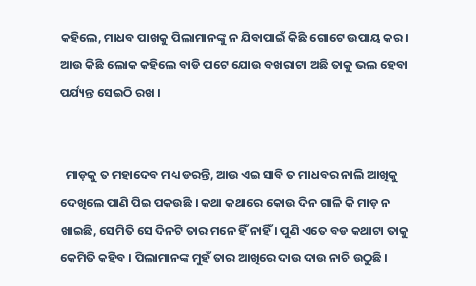କହିଲେ, ମାଧବ ପାଖକୁ ପିଲାମାନଙ୍କୁ ନ ଯିବାପାଇଁ କିଛି ଗୋଟେ ଉପାୟ କର । ଆଉ କିଛି ଲୋକ କହିଲେ ବାଡି ପଟେ ଯୋଉ ବଖରାଟା ଅଛି ତାକୁ ଭଲ ହେବା ପର୍ଯ୍ୟନ୍ତ ସେଇଠି ରଖ ।


  ମାଡ଼କୁ ତ ମହାଦେବ ମଧ୍ୟ ଡରନ୍ତି, ଆଉ ଏଇ ସାବି ତ ମାଧବର ନାଲି ଆଖିକୁ ଦେଖିଲେ ପାଣି ପିଇ ପକଉଛି । କଥା କଥାରେ କୋଉ ଦିନ ଗାଳି କି ମାଡ଼ ନ ଖାଇଛି, ସେମିତି ସେ ଦିନଟି ତାର ମନେ ହିଁ ନାହିଁ । ପୁଣି ଏତେ ବଡ କଥାଟା ତାକୁ କେମିତି କହିବ । ପିଲାମାନଙ୍କ ମୁହଁ ତାର ଆଖିରେ ଦାଉ ଦାଉ ନାଚି ଉଠୁଛି ।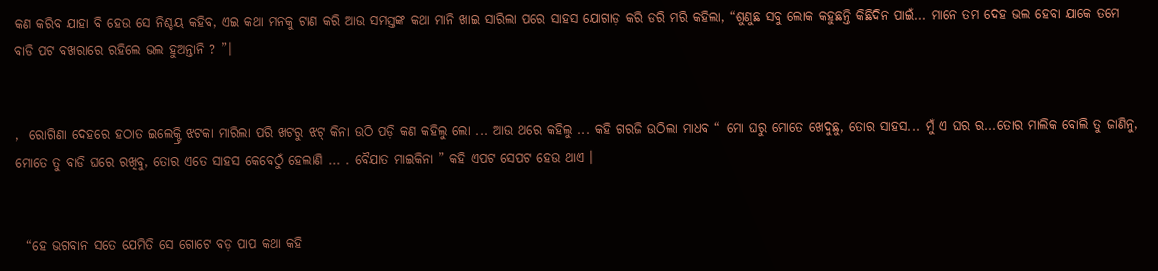କଣ କରିବ ଯାହା ବି ହେଉ ସେ ନିଶ୍ଚୟ କହିବ, ଏଇ କଥା ମନକୁ ଟାଣ କରି ଆଉ ସମସ୍ତଙ୍କ କଥା ମାନି ଖାଇ ସାରିଲା ପରେ ସାହସ ଯୋଗାଡ଼ କରି ଡରି ମରି କହିଲା, “ଶୁଣୁଛ ସବୁ ଲୋକ କହୁଛନ୍ତି କିଛିଦିନ ପାଇଁ... ମାନେ ତମ ଦେହ ଭଲ ହେବା ଯାକେ ତମେ ବାଡି ପଟ ବଖରାରେ ରହିଲେ ଭଲ ହୁଅନ୍ତାନି ? ”।


,  ରୋଗିଣା ଦେହରେ ହଠାତ ଇଲେକ୍ଟ୍ରି ଝଟକା ମାରିଲା ପରି ଖଟରୁ ଝଟ୍ କିନା ଉଠି ପଡ଼ି କଣ କହିଲୁ ଲୋ ... ଆଉ ଥରେ କହିଲୁ ... କହି ଗରଜି ଉଠିଲା ମାଧବ “ ମୋ ଘରୁ ମୋତେ ଖେଦୁଛୁ, ତୋର ସାହସ... ମୁଁ ଏ ଘର ର...ତୋର ମାଲିକ ବୋଲି ତୁ ଜାଣିନୁ, ମୋତେ ତୁ ବାଡି ଘରେ ରଖିବୁ, ତୋର ଏତେ ସାହସ କେବେଠୁଁ ହେଲାଣି ... . ବୈଯାତ ମାଇକିନା ” କହି ଏପଟ ସେପଟ ହେଉ ଥାଏ ।


  “ହେ ଭଗବାନ ସତେ ଯେମିତି ସେ ଗୋଟେ ବଡ଼ ପାପ କଥା କହି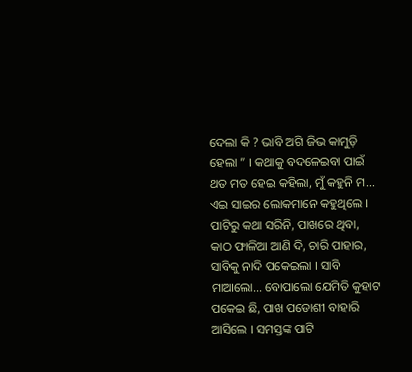ଦେଲା କି ? ଭାବି ଅଗି ଜିଭ କାମୁଡ଼ି ହେଲା ” । କଥାକୁ ବଦଳେଇବା ପାଇଁ ଥତ ମତ ହେଇ କହିଲା, ମୁଁ କହୁନି ମ... ଏଇ ସାଇର ଲୋକମାନେ କହୁଥିଲେ । ପାଟିରୁ କଥା ସରିନି, ପାଖରେ ଥିବା, କାଠ ଫାଳିଆ ଆଣି ଦି, ଚାରି ପାହାର, ସାବିକୁ ନାଦି ପକେଇଲା । ସାବି ମାଆଲୋ... ବୋପାଲୋ ଯେମିତି କୁହାଟ ପକେଇ ଛି, ପାଖ ପଡୋଶୀ ବାହାରି ଆସିଲେ । ସମସ୍ତଙ୍କ ପାଟି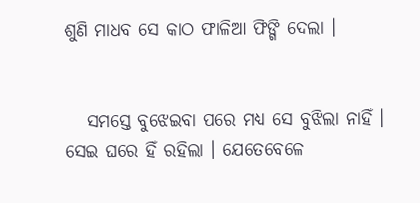ଶୁଣି ମାଧବ ସେ କାଠ ଫାଳିଆ ଫିଙ୍ଗି ଦେଲା ।


   ସମସ୍ତେ ବୁଝେଇବା ପରେ ମଧ୍ୟ ସେ ବୁଝିଲା ନାହିଁ । ସେଇ ଘରେ ହିଁ ରହିଲା । ଯେତେବେଳେ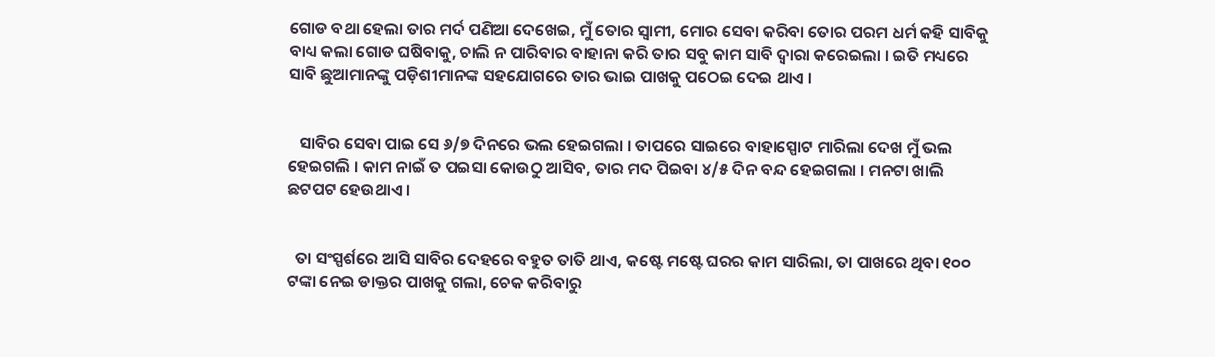ଗୋଡ ବଥା ହେଲା ତାର ମର୍ଦ ପଣିଆ ଦେଖେଇ, ମୁଁ ତୋର ସ୍ଵାମୀ, ମୋର ସେବା କରିବା ତୋର ପରମ ଧର୍ମ କହି ସାବିକୁ ବାଧ୍ୟ କଲା ଗୋଡ ଘଷିବାକୁ, ଚାଲି ନ ପାରିବାର ବାହାନା କରି ତାର ସବୁ କାମ ସାବି ଦ୍ୱାରା କରେଇଲା । ଇତି ମଧ୍ୟରେ ସାବି ଛୁଆମାନଙ୍କୁ ପଡ଼ିଶୀମାନଙ୍କ ସହଯୋଗରେ ତାର ଭାଇ ପାଖକୁ ପଠେଇ ଦେଇ ଥାଏ ।


   ସାବିର ସେବା ପାଇ ସେ ୬/୭ ଦିନରେ ଭଲ ହେଇଗଲା । ତାପରେ ସାଇରେ ବାହାସ୍ପୋଟ ମାରିଲା ଦେଖ ମୁଁ ଭଲ ହେଇଗଲି । କାମ ନାଇଁ ତ ପଇସା କୋଉଠୁ ଆସିବ, ତାର ମଦ ପିଇବା ୪/୫ ଦିନ ବନ୍ଦ ହେଇଗଲା । ମନଟା ଖାଲି ଛଟପଟ ହେଉଥାଏ ।


  ତା ସଂସ୍ପର୍ଶରେ ଆସି ସାବିର ଦେହରେ ବହୁତ ତାତି ଥାଏ, କଷ୍ଟେ ମଷ୍ଟେ ଘରର କାମ ସାରିଲା, ତା ପାଖରେ ଥିବା ୧୦୦ ଟଙ୍କା ନେଇ ଡାକ୍ତର ପାଖକୁ ଗଲା, ଚେକ କରିବାରୁ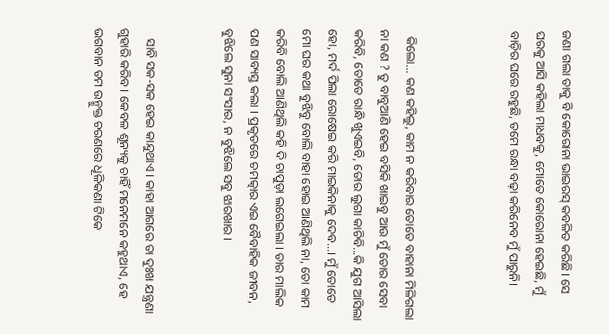ଜଣା ଗଲା ତାକୁ ବି କୋରୋନା ଭାଇରସ୍ କବଳିତ କରିଛି। ସେ ଘରକୁ ଆସି କହିଲା ମାଧବକୁ, ମୋତେ କୋରୋନା ହେଇଛି, ମୁଁ ବାଡ଼ିର ଘରେ ରହୁଛି, ତମେ ରନ୍ଧା ବଢ଼ା କରିନେବ ମୁଁ ପାରୁନି।



  କିଲୋ... କଣ କହିଲୁ, କାମ ନ କରିବାର ତୋତେ ବାହାନା ମିଳିଗଲା ନା କଣ ? ତୁ ବାବୁଆଣି ହେଇ ବସିକି ଖାଇବୁ ଆଉ ମୁଁ ତୋର ସେବା କରିବି, ତୋତେ ରାନ୍ଧି ଖୁଏଇବି, ତୋର ଲୁଗା କାଚିବି...କି ଯୁଗ ଆସିଲା ହୋ, ମର୍ଦ ପିଲା ରୋଷେଇ କରି ମାଇକିନାକୁ ଦେବ...। ମୁଁ ତୋତେ ମୋ ଘର କଥା ବୁଝିବୁ ବୋଲି ବାହା ହୋଇ ଆଣିଥିଲି ନା, ତୋ କାମ କରିବି ବୋଲି ଆଣିଥିଲି କହି ଦି ଚାପୁଡ଼ା ଲଗେଇଲା । ତାର ମାଲିକ ପଣ ସାବ୍ୟସ୍ତ କଲା । ପ୍ରକୃତରେ ଚମତ୍କାର ଏଇ ବୈବାହିକ ଜୀବନ, ବୁଝିଲେ ସୁନା ସଂସାର, ନ ବୁଝିଲେ ସବୁ ଝାରଖାର ।


   ସାବି ସକ-ସକ ହେଇ କାନ୍ଦୁଥାଏ । କାହା ଆଗରେ ତା ଦୁଃଖ ଯନ୍ତ୍ରଣା ଗୁହାରି କରିବ । କେବଳ ଶୂନ୍ୟକୁ ଚାହିଁ ମନେମନେ କହୁଥାଏ, ହେ ଭଗବାନ ତମ ଉନ୍ମୁକ୍ତ ଚରଣରେ ଧୂଳିକଣା ଟିକେ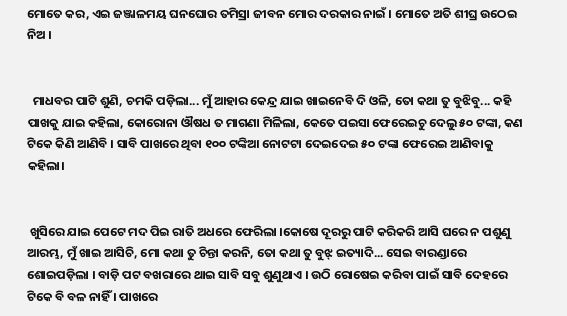ମୋତେ କର, ଏଇ ଜଞ୍ଜାଳମୟ ଘନଘୋର ତମିସ୍ରା ଜୀବନ ମୋର ଦରକାର ନାଇଁ । ମୋତେ ଅତି ଶୀଘ୍ର ଉଠେଇ ନିଅ ।


  ମାଧବର ପାଟି ଶୁଣି, ଚମକି ପଡ଼ିଲା... ମୁଁ ଆହାର କେନ୍ଦ୍ର ଯାଇ ଖାଇନେବି ଦି ଓଳି, ତୋ କଥା ତୁ ବୁଝିବୁ... କହି ପାଖକୁ ଯାଇ କହିଲା, କୋରୋନା ଔଷଧ ତ ମାଗଣା ମିଳିଲା, କେତେ ପଇସା ଫେରେଇଚୁ ଦେଲୁ ୫୦ ଟଙ୍କା, କଣ ଟିକେ କିଣି ଆଣିବି । ସାବି ପାଖରେ ଥିବା ୧୦୦ ଟଙ୍କିଆ ନୋଟଟା ଦେଇଦେଇ ୫୦ ଟଙ୍କା ଫେରେଇ ଆଣିବାକୁ କହିଲା।


 ଖୁସିରେ ଯାଇ ପେଟେ ମଦ ପିଇ ରାତି ଅଧରେ ଫେରିଲା ।କୋଷେ ଦୂରରୁ ପାଟି କରିକରି ଆସି ଘରେ ନ ପଶୁଣୁ ଆରମ୍ଭ, ମୁଁ ଖାଇ ଆସିଚି, ମୋ କଥା ତୁ ଚିନ୍ତା କରନି, ତୋ କଥା ତୁ ବୁଝ୍ ଇତ୍ୟାଦି... ସେଇ ବାରଣ୍ଡାରେ ଶୋଇପଡ଼ିଲା । ବାଡ଼ି ପଟ ବଖରାରେ ଥାଇ ସାବି ସବୁ ଶୁଣୁଥାଏ । ଉଠି ରୋଷେଇ କରିବା ପାଇଁ ସାବି ଦେହରେ ଟିକେ ବି ବଳ ନାହିଁ । ପାଖରେ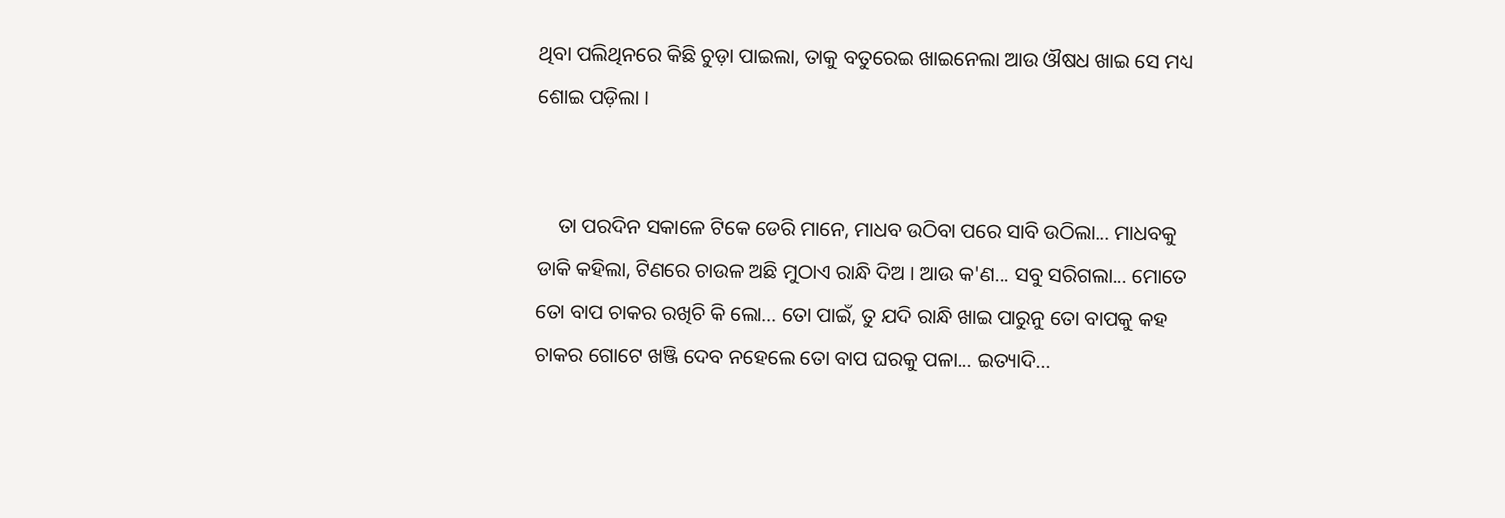ଥିବା ପଲିଥିନରେ କିଛି ଚୁଡ଼ା ପାଇଲା, ତାକୁ ବତୁରେଇ ଖାଇନେଲା ଆଉ ଔଷଧ ଖାଇ ସେ ମଧ୍ୟ ଶୋଇ ପଡ଼ିଲା ।


    ତା ପରଦିନ ସକାଳେ ଟିକେ ଡେରି ମାନେ, ମାଧବ ଉଠିବା ପରେ ସାବି ଉଠିଲା... ମାଧବକୁ ଡାକି କହିଲା, ଟିଣରେ ଚାଉଳ ଅଛି ମୁଠାଏ ରାନ୍ଧି ଦିଅ । ଆଉ କ'ଣ... ସବୁ ସରିଗଲା... ମୋତେ ତୋ ବାପ ଚାକର ରଖିଚି କି ଲୋ... ତୋ ପାଇଁ, ତୁ ଯଦି ରାନ୍ଧି ଖାଇ ପାରୁନୁ ତୋ ବାପକୁ କହ ଚାକର ଗୋଟେ ଖଞ୍ଜି ଦେବ ନହେଲେ ତୋ ବାପ ଘରକୁ ପଳା... ଇତ୍ୟାଦି...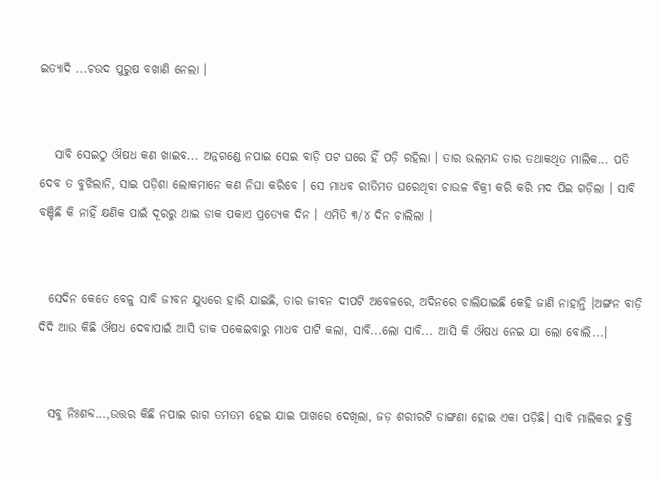ଇତ୍ୟାଦି ...ଚଉଦ ପୁରୁଷ ବଖାଣି ନେଲା ।


   ସାବି ସେଇଠୁ ଔଷଧ କଣ ଖାଇବ... ଅନ୍ନଗଣ୍ଡେ ନପାଇ ସେଇ ବାଡ଼ି ପଟ ଘରେ ହିଁ ପଡ଼ି ରହିଲା । ତାର ଭଲମନ୍ଦ ତାର ତଥାକଥିତ ମାଲିକ... ପତି ଦେବ ତ ବୁଝିଲାନି, ସାଇ ପଡ଼ିଶା ଲୋକମାନେ କଣ ନିଘା କରିବେ । ସେ ମାଧବ ରୀତିମତ ଘରେଥିବା ଚାଉଳ ବିକ୍ରୀ କରି କରି ମଦ ପିଇ ଗଡ଼ିଲା । ସାବି ବଞ୍ଚିଛି କି ନାହିଁ କ୍ଷଣିକ ପାଇଁ ଦୂରରୁ ଥାଇ ଡାକ ପକାଏ ପ୍ରତ୍ୟେକ ଦିନ । ଏମିତି ୩/୪ ଦିନ ଚାଲିଲା ।


  ସେଦିନ କେତେ ବେଳୁ ସାବି ଜୀବନ ଯୁଧ୍ୟରେ ହାରି ଯାଇଛି, ତାର ଜୀବନ ଦୀପଟି ଅବେଳରେ, ଅଦିନରେ ଚାଲିଯାଇଛି କେହି ଜାଣି ନାହାନ୍ତି ।ଅଙ୍ଗନ ବାଡ଼ି ଦିଦି ଆଉ କିଛି ଔଷଧ ଦେବାପାଇଁ ଆସି ଡାକ ପକେଇବାରୁ ମାଧବ ପାଟି କଲା, ସାବି...ଲୋ ସାବି... ଆସି କି ଔଷଧ ନେଇ ଯା ଲୋ ବୋଲି...।


  ସବୁ ନିଃଶବ୍ଦ...,ଉତ୍ତର କିଛି ନପାଇ ରାଗ ତମତମ ହେଇ ଯାଇ ପାଖରେ ଦେଖିଲା, ଜଡ଼ ଶରୀରଟି ଡାଙ୍ଗଣା ହୋଇ ଏକା ପଡ଼ିଛି। ସାବି ମାଲିକର ଚୁକ୍ତି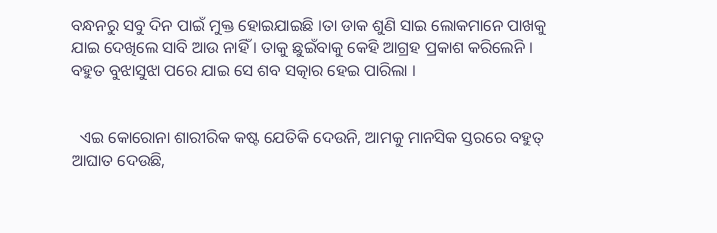ବନ୍ଧନରୁ ସବୁ ଦିନ ପାଇଁ ମୁକ୍ତ ହୋଇଯାଇଛି ।ତା ଡାକ ଶୁଣି ସାଇ ଲୋକମାନେ ପାଖକୁ ଯାଇ ଦେଖିଲେ ସାବି ଆଉ ନାହିଁ । ତାକୁ ଛୁଇଁବାକୁ କେହି ଆଗ୍ରହ ପ୍ରକାଶ କରିଲେନି । ବହୁତ ବୁଝାସୁଝା ପରେ ଯାଇ ସେ ଶବ ସତ୍କାର ହେଇ ପାରିଲା ।


  ଏଇ କୋରୋନା ଶାରୀରିକ କଷ୍ଟ ଯେତିକି ଦେଉନି, ଆମକୁ ମାନସିକ ସ୍ତରରେ ବହୁତ୍ ଆଘାତ ଦେଉଛି,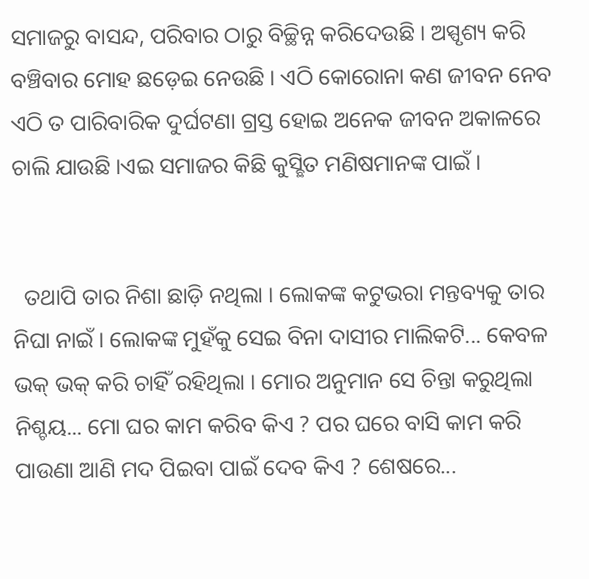ସମାଜରୁ ବାସନ୍ଦ, ପରିବାର ଠାରୁ ବିଚ୍ଛିନ୍ନ କରିଦେଉଛି । ଅସ୍ପୃଶ୍ୟ କରି ବଞ୍ଚିବାର ମୋହ ଛଡ଼େଇ ନେଉଛି । ଏଠି କୋରୋନା କଣ ଜୀବନ ନେବ ଏଠି ତ ପାରିବାରିକ ଦୁର୍ଘଟଣା ଗ୍ରସ୍ତ ହୋଇ ଅନେକ ଜୀବନ ଅକାଳରେ ଚାଲି ଯାଉଛି ।ଏଇ ସମାଜର କିଛି କୁସ୍ଛିତ ମଣିଷମାନଙ୍କ ପାଇଁ ।


  ତଥାପି ତାର ନିଶା ଛାଡ଼ି ନଥିଲା । ଲୋକଙ୍କ କଟୁଭରା ମନ୍ତବ୍ୟକୁ ତାର ନିଘା ନାଇଁ । ଲୋକଙ୍କ ମୁହଁକୁ ସେଇ ବିନା ଦାସୀର ମାଲିକଟି... କେବଳ ଭକ୍ ଭକ୍ କରି ଚାହିଁ ରହିଥିଲା । ମୋର ଅନୁମାନ ସେ ଚିନ୍ତା କରୁଥିଲା ନିଶ୍ଚୟ... ମୋ ଘର କାମ କରିବ କିଏ ? ପର ଘରେ ବାସି କାମ କରି ପାଉଣା ଆଣି ମଦ ପିଇବା ପାଇଁ ଦେବ କିଏ ? ଶେଷରେ...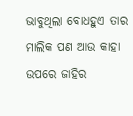ଭାବୁଥିଲା ବୋଧହୁଏ ତାର ମାଲିକ ପଣ ଆଉ କାହା ଉପରେ ଜାହିର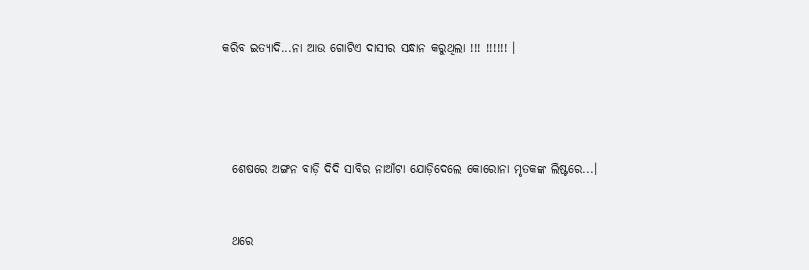କରିବ ଇତ୍ୟାଦି...ନା ଆଉ ଗୋଟିଏ ଦାସୀର ସନ୍ଧାନ କରୁଥିଲା !!! !!!!!! ।




  ଶେଷରେ ଅଙ୍ଗନ ବାଡ଼ି ଦିଦି ସାବିର ନାଆଁଟା ଯୋଡ଼ିଦେଲେ କୋରୋନା ମୃତକଙ୍କ ଲିଷ୍ଟରେ...।


  ଥରେ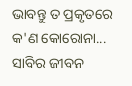ଭାବନ୍ତୁ ତ ପ୍ରକୃତରେ କ'ଣ କୋରୋନା... ସାବିର ଜୀବନ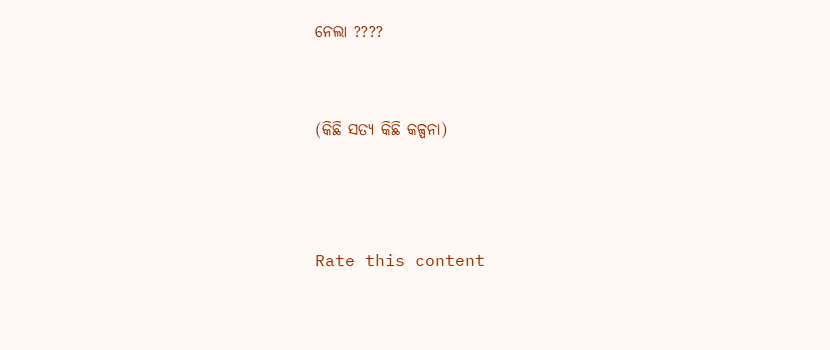ନେଲା ????


(କିଛି ସତ୍ୟ କିଛି କଳ୍ପନା)



Rate this content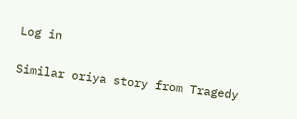Log in

Similar oriya story from Tragedy